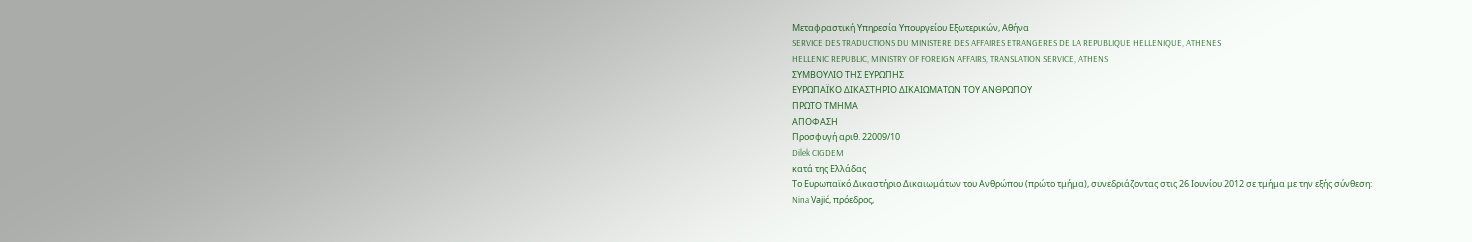Μεταφραστική Υπηρεσία Υπουργείου Εξωτερικών, Αθήνα
SERVICE DES TRADUCTIONS DU MINISTERE DES AFFAIRES ETRANGERES DE LA REPUBLIQUE HELLENIQUE, ATHENES
HELLENIC REPUBLIC, MINISTRY OF FOREIGN AFFAIRS, TRANSLATION SERVICE, ATHENS
ΣΥΜΒΟΥΛΙΟ ΤΗΣ ΕΥΡΩΠΗΣ
ΕΥΡΩΠΑΪΚΟ ΔΙΚΑΣΤΗΡΙΟ ΔΙΚΑΙΩΜΑΤΩΝ ΤΟΥ ΑΝΘΡΩΠΟΥ
ΠΡΩΤΟ ΤΜΗΜΑ
ΑΠΟΦΑΣΗ
Προσφυγή αριθ. 22009/10
Dilek CIGDEM
κατά της Ελλάδας
Το Ευρωπαϊκό Δικαστήριο Δικαιωμάτων του Ανθρώπου (πρώτο τμήμα), συνεδριάζοντας στις 26 Ιουνίου 2012 σε τμήμα με την εξής σύνθεση:
Nina Vajić, πρόεδρος,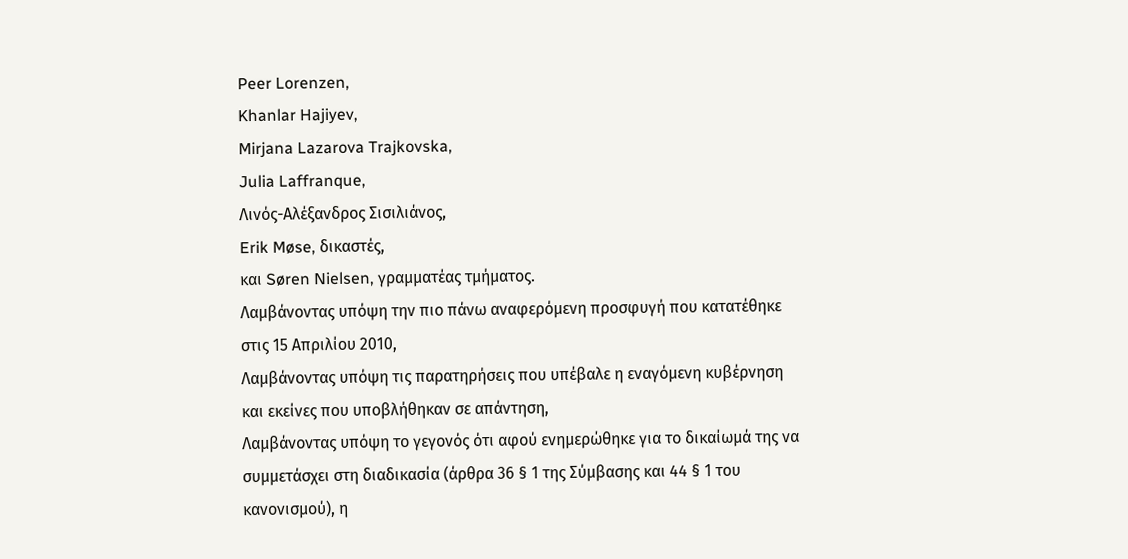Peer Lorenzen,
Khanlar Hajiyev,
Mirjana Lazarova Trajkovska,
Julia Laffranque,
Λινός-Αλέξανδρος Σισιλιάνος,
Erik Møse, δικαστές,
και Søren Nielsen, γραμματέας τμήματος.
Λαμβάνοντας υπόψη την πιο πάνω αναφερόμενη προσφυγή που κατατέθηκε στις 15 Απριλίου 2010,
Λαμβάνοντας υπόψη τις παρατηρήσεις που υπέβαλε η εναγόμενη κυβέρνηση και εκείνες που υποβλήθηκαν σε απάντηση,
Λαμβάνοντας υπόψη το γεγονός ότι αφού ενημερώθηκε για το δικαίωμά της να συμμετάσχει στη διαδικασία (άρθρα 36 § 1 της Σύμβασης και 44 § 1 του κανονισμού), η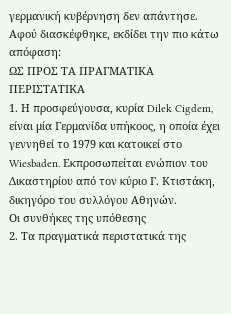γερμανική κυβέρνηση δεν απάντησε.
Αφού διασκέφθηκε, εκδίδει την πιο κάτω απόφαση:
ΩΣ ΠΡΟΣ ΤΑ ΠΡΑΓΜΑΤΙΚΑ ΠΕΡΙΣΤΑΤΙΚΑ
1. Η προσφεύγουσα, κυρία Dilek Cigdem, είναι μία Γερμανίδα υπήκοος, η οποία έχει γεννηθεί το 1979 και κατοικεί στο Wiesbaden. Εκπροσωπείται ενώπιον του Δικαστηρίου από τον κύριο Γ. Κτιστάκη, δικηγόρο του συλλόγου Αθηνών.
Οι συνθήκες της υπόθεσης
2. Τα πραγματικά περιστατικά της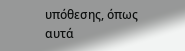υπόθεσης, όπως αυτά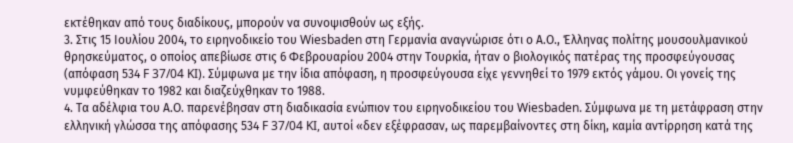εκτέθηκαν από τους διαδίκους, μπορούν να συνοψισθούν ως εξής.
3. Στις 15 Ιουλίου 2004, το ειρηνοδικείο του Wiesbaden στη Γερμανία αναγνώρισε ότι ο Α.Ο., Έλληνας πολίτης μουσουλμανικού θρησκεύματος, ο οποίος απεβίωσε στις 6 Φεβρουαρίου 2004 στην Τουρκία, ήταν ο βιολογικός πατέρας της προσφεύγουσας (απόφαση 534 F 37/04 KI). Σύμφωνα με την ίδια απόφαση, η προσφεύγουσα είχε γεννηθεί το 1979 εκτός γάμου. Οι γονείς της νυμφεύθηκαν το 1982 και διαζεύχθηκαν το 1988.
4. Τα αδέλφια του Α.Ο. παρενέβησαν στη διαδικασία ενώπιον του ειρηνοδικείου του Wiesbaden. Σύμφωνα με τη μετάφραση στην ελληνική γλώσσα της απόφασης 534 F 37/04 KI, αυτοί «δεν εξέφρασαν, ως παρεμβαίνοντες στη δίκη, καμία αντίρρηση κατά της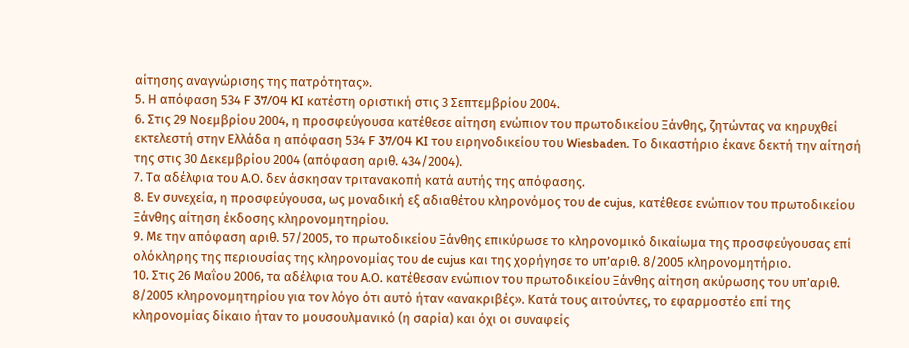αίτησης αναγνώρισης της πατρότητας».
5. Η απόφαση 534 F 37/04 KI κατέστη οριστική στις 3 Σεπτεμβρίου 2004.
6. Στις 29 Νοεμβρίου 2004, η προσφεύγουσα κατέθεσε αίτηση ενώπιον του πρωτοδικείου Ξάνθης, ζητώντας να κηρυχθεί εκτελεστή στην Ελλάδα η απόφαση 534 F 37/04 KI του ειρηνοδικείου του Wiesbaden. Το δικαστήριο έκανε δεκτή την αίτησή της στις 30 Δεκεμβρίου 2004 (απόφαση αριθ. 434/2004).
7. Τα αδέλφια του Α.Ο. δεν άσκησαν τριτανακοπή κατά αυτής της απόφασης.
8. Εν συνεχεία, η προσφεύγουσα, ως μοναδική εξ αδιαθέτου κληρονόμος του de cujus, κατέθεσε ενώπιον του πρωτοδικείου Ξάνθης αίτηση έκδοσης κληρονομητηρίου.
9. Με την απόφαση αριθ. 57/2005, το πρωτοδικείου Ξάνθης επικύρωσε το κληρονομικό δικαίωμα της προσφεύγουσας επί ολόκληρης της περιουσίας της κληρονομίας του de cujus και της χορήγησε το υπ’αριθ. 8/2005 κληρονομητήριο.
10. Στις 26 Μαΐου 2006, τα αδέλφια του Α.Ο. κατέθεσαν ενώπιον του πρωτοδικείου Ξάνθης αίτηση ακύρωσης του υπ’αριθ. 8/2005 κληρονομητηρίου για τον λόγο ότι αυτό ήταν «ανακριβές». Κατά τους αιτούντες, το εφαρμοστέο επί της κληρονομίας δίκαιο ήταν το μουσουλμανικό (η σαρία) και όχι οι συναφείς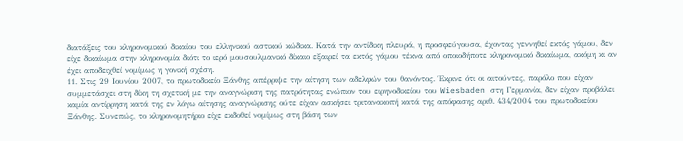διατάξεις του κληρονομικού δικαίου του ελληνικού αστικού κώδικα. Κατά την αντίδικη πλευρά, η προσφεύγουσα, έχοντας γεννηθεί εκτός γάμου, δεν είχε δικαίωμα στην κληρονομία διότι το ιερό μουσουλμανικό δίκαιο εξαιρεί τα εκτός γάμου τέκνα από οποιοδήποτε κληρονομικό δικαίωμα, ακόμη κι αν έχει αποδειχθεί νομίμως η γονική σχέση.
11. Στις 29 Ιουνίου 2007, το πρωτοδικείο Ξάνθης απέρριψε την αίτηση των αδελφών του θανόντος. Έκρινε ότι οι αιτούντες, παρόλο που είχαν συμμετάσχει στη δίκη τη σχετική με την αναγνώριση της πατρότητας ενώπιον του ειρηνοδικείου του Wiesbaden στη Γερμανία, δεν είχαν προβάλει καμία αντίρρηση κατά της εν λόγω αίτησης αναγνώρισης ούτε είχαν ασκήσει τριτανακοπή κατά της απόφασης αριθ. 434/2004 του πρωτοδικείου Ξάνθης. Συνεπώς, το κληρονομητήριο είχε εκδοθεί νομίμως στη βάση των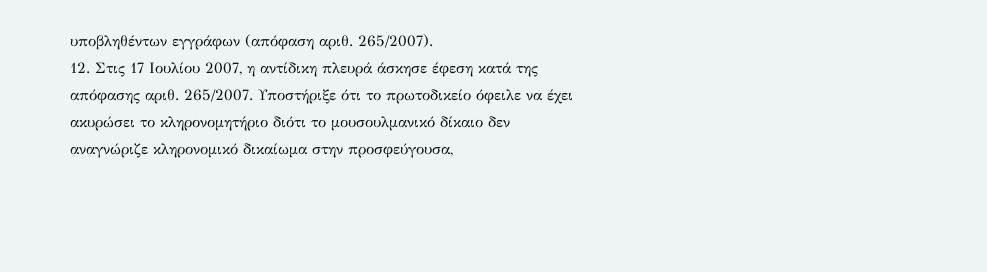υποβληθέντων εγγράφων (απόφαση αριθ. 265/2007).
12. Στις 17 Ιουλίου 2007, η αντίδικη πλευρά άσκησε έφεση κατά της απόφασης αριθ. 265/2007. Υποστήριξε ότι το πρωτοδικείο όφειλε να έχει ακυρώσει το κληρονομητήριο διότι το μουσουλμανικό δίκαιο δεν αναγνώριζε κληρονομικό δικαίωμα στην προσφεύγουσα,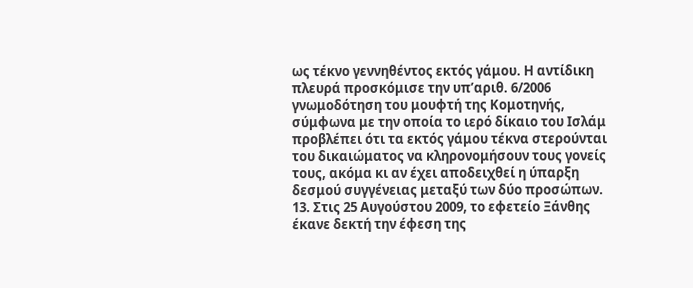ως τέκνο γεννηθέντος εκτός γάμου. Η αντίδικη πλευρά προσκόμισε την υπ’αριθ. 6/2006 γνωμοδότηση του μουφτή της Κομοτηνής, σύμφωνα με την οποία το ιερό δίκαιο του Ισλάμ προβλέπει ότι τα εκτός γάμου τέκνα στερούνται του δικαιώματος να κληρονομήσουν τους γονείς τους, ακόμα κι αν έχει αποδειχθεί η ύπαρξη δεσμού συγγένειας μεταξύ των δύο προσώπων.
13. Στις 25 Αυγούστου 2009, το εφετείο Ξάνθης έκανε δεκτή την έφεση της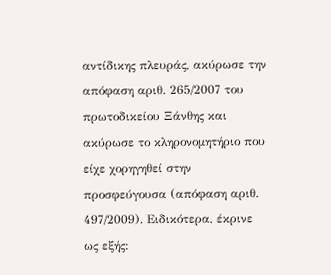αντίδικης πλευράς, ακύρωσε την απόφαση αριθ. 265/2007 του πρωτοδικείου Ξάνθης και ακύρωσε το κληρονομητήριο που είχε χορηγηθεί στην προσφεύγουσα (απόφαση αριθ. 497/2009). Ειδικότερα, έκρινε ως εξής: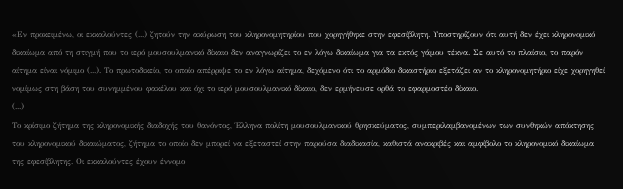«Εν προκειμένω, οι εκκαλούντες (...) ζητούν την ακύρωση του κληρονομητηρίου που χορηγήθηκε στην εφεσίβλητη. Υποστηρίζουν ότι αυτή δεν έχει κληρονομικό δικαίωμα από τη στιγμή που το ιερό μουσουλμανικό δίκαιο δεν αναγνωρίζει το εν λόγω δικαίωμα για τα εκτός γάμου τέκνα. Σε αυτό το πλαίσιο, το παρόν αίτημα είναι νόμιμο (...). Το πρωτοδικείο, το οποίο απέρριψε το εν λόγω αίτημα, δεχόμενο ότι το αρμόδιο δικαστήριο εξετάζει αν το κληρονομητήριο είχε χορηγηθεί νομίμως στη βάση του συνημμένου φακέλου και όχι το ιερό μουσουλμανικό δίκαιο, δεν ερμήνευσε ορθά το εφαρμοστέο δίκαιο.
(...)
Το κρίσιμο ζήτημα της κληρονομικής διαδοχής του θανόντος, Έλληνα πολίτη μουσουλμανικού θρησκεύματος, συμπεριλαμβανομένων των συνθηκών απόκτησης του κληρονομικού δικαιώματος, ζήτημα το οποίο δεν μπορεί να εξεταστεί στην παρούσα διαδικασία, καθιστά ανακριβές και αμφίβολο το κληρονομικό δικαίωμα της εφεσίβλητης. Οι εκκαλούντες έχουν έννομο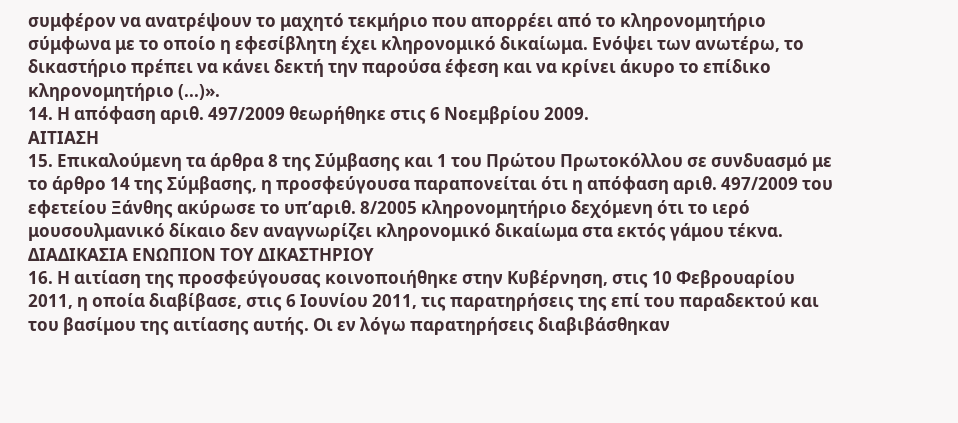συμφέρον να ανατρέψουν το μαχητό τεκμήριο που απορρέει από το κληρονομητήριο σύμφωνα με το οποίο η εφεσίβλητη έχει κληρονομικό δικαίωμα. Ενόψει των ανωτέρω, το δικαστήριο πρέπει να κάνει δεκτή την παρούσα έφεση και να κρίνει άκυρο το επίδικο κληρονομητήριο (...)».
14. Η απόφαση αριθ. 497/2009 θεωρήθηκε στις 6 Νοεμβρίου 2009.
ΑΙΤΙΑΣΗ
15. Επικαλούμενη τα άρθρα 8 της Σύμβασης και 1 του Πρώτου Πρωτοκόλλου σε συνδυασμό με το άρθρο 14 της Σύμβασης, η προσφεύγουσα παραπονείται ότι η απόφαση αριθ. 497/2009 του εφετείου Ξάνθης ακύρωσε το υπ’αριθ. 8/2005 κληρονομητήριο δεχόμενη ότι το ιερό μουσουλμανικό δίκαιο δεν αναγνωρίζει κληρονομικό δικαίωμα στα εκτός γάμου τέκνα.
ΔΙΑΔΙΚΑΣΙΑ ΕΝΩΠΙΟΝ ΤΟΥ ΔΙΚΑΣΤΗΡΙΟΥ
16. Η αιτίαση της προσφεύγουσας κοινοποιήθηκε στην Κυβέρνηση, στις 10 Φεβρουαρίου 2011, η οποία διαβίβασε, στις 6 Ιουνίου 2011, τις παρατηρήσεις της επί του παραδεκτού και του βασίμου της αιτίασης αυτής. Οι εν λόγω παρατηρήσεις διαβιβάσθηκαν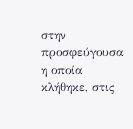στην προσφεύγουσα η οποία κλήθηκε, στις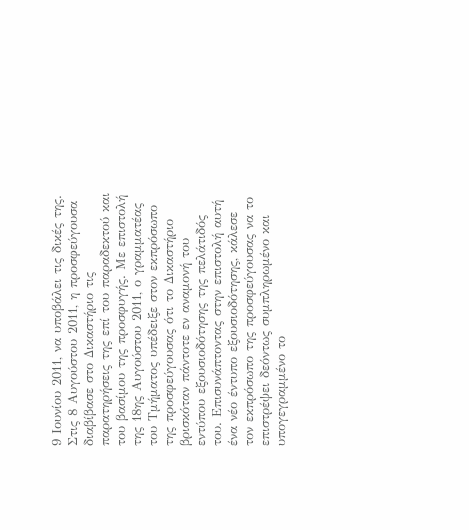9 Ιουνίου 2011, να υποβάλει τις δικές της. Στις 8 Αυγούστου 2011, η προσφεύγουσα διαβίβασε στο Δικαστήριο τις παρατηρήσεις της επί του παραδεκτού και του βασίμου της προσφυγής. Με επιστολή της 18ης Αυγούστου 2011, ο γραμματέας του Τμήματος υπέδειξε στον εκπρόσωπο της προσφεύγουσας ότι το Δικαστήριο βρισκόταν πάντοτε εν αναμονή του εντύπου εξουσιοδότησης της πελάτιδός του. Επισυνάπτοντας στην επιστολή αυτή ένα νέο έντυπο εξουσιοδότησης, κάλεσε τον εκπρόσωπο της προσφεύγουσας να το επιστρέψει δεόντως συμπληρωμένο και υπογεγραμμένο το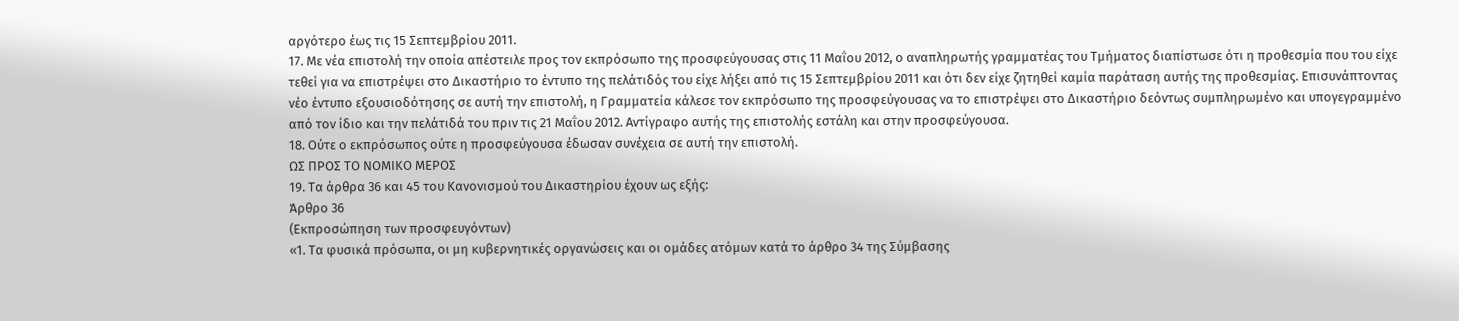αργότερο έως τις 15 Σεπτεμβρίου 2011.
17. Με νέα επιστολή την οποία απέστειλε προς τον εκπρόσωπο της προσφεύγουσας στις 11 Μαΐου 2012, ο αναπληρωτής γραμματέας του Τμήματος διαπίστωσε ότι η προθεσμία που του είχε τεθεί για να επιστρέψει στο Δικαστήριο το έντυπο της πελάτιδός του είχε λήξει από τις 15 Σεπτεμβρίου 2011 και ότι δεν είχε ζητηθεί καμία παράταση αυτής της προθεσμίας. Επισυνάπτοντας νέο έντυπο εξουσιοδότησης σε αυτή την επιστολή, η Γραμματεία κάλεσε τον εκπρόσωπο της προσφεύγουσας να το επιστρέψει στο Δικαστήριο δεόντως συμπληρωμένο και υπογεγραμμένο από τον ίδιο και την πελάτιδά του πριν τις 21 Μαΐου 2012. Αντίγραφο αυτής της επιστολής εστάλη και στην προσφεύγουσα.
18. Ούτε ο εκπρόσωπος ούτε η προσφεύγουσα έδωσαν συνέχεια σε αυτή την επιστολή.
ΩΣ ΠΡΟΣ ΤΟ ΝΟΜΙΚΟ ΜΕΡΟΣ
19. Τα άρθρα 36 και 45 του Κανονισμού του Δικαστηρίου έχουν ως εξής:
Άρθρο 36
(Εκπροσώπηση των προσφευγόντων)
«1. Τα φυσικά πρόσωπα, οι μη κυβερνητικές οργανώσεις και οι ομάδες ατόμων κατά το άρθρο 34 της Σύμβασης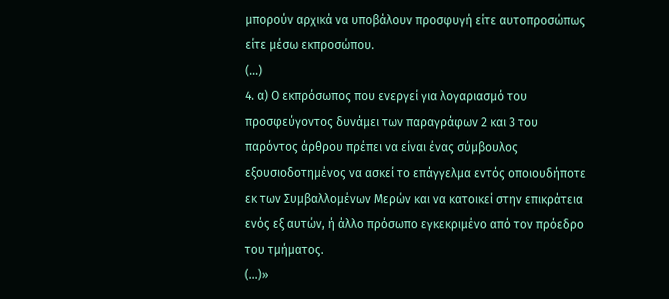μπορούν αρχικά να υποβάλουν προσφυγή είτε αυτοπροσώπως είτε μέσω εκπροσώπου.
(...)
4. α) Ο εκπρόσωπος που ενεργεί για λογαριασμό του προσφεύγοντος δυνάμει των παραγράφων 2 και 3 του παρόντος άρθρου πρέπει να είναι ένας σύμβουλος εξουσιοδοτημένος να ασκεί το επάγγελμα εντός οποιουδήποτε εκ των Συμβαλλομένων Μερών και να κατοικεί στην επικράτεια ενός εξ αυτών, ή άλλο πρόσωπο εγκεκριμένο από τον πρόεδρο του τμήματος.
(...)»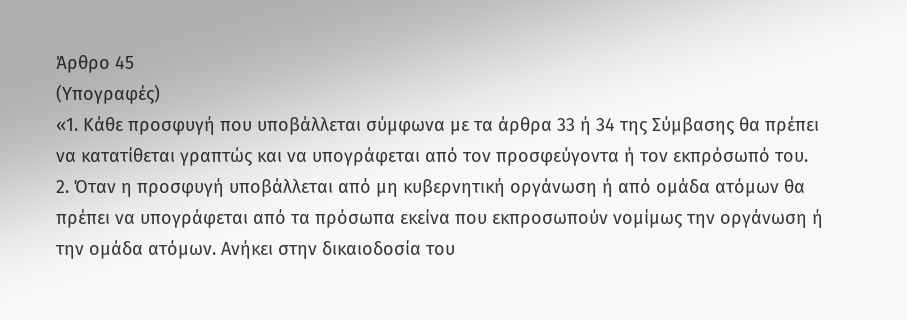Άρθρο 45
(Υπογραφές)
«1. Κάθε προσφυγή που υποβάλλεται σύμφωνα με τα άρθρα 33 ή 34 της Σύμβασης θα πρέπει να κατατίθεται γραπτώς και να υπογράφεται από τον προσφεύγοντα ή τον εκπρόσωπό του.
2. Όταν η προσφυγή υποβάλλεται από μη κυβερνητική οργάνωση ή από ομάδα ατόμων θα πρέπει να υπογράφεται από τα πρόσωπα εκείνα που εκπροσωπούν νομίμως την οργάνωση ή την ομάδα ατόμων. Ανήκει στην δικαιοδοσία του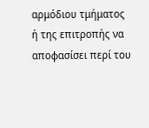αρμόδιου τμήματος ή της επιτροπής να αποφασίσει περί του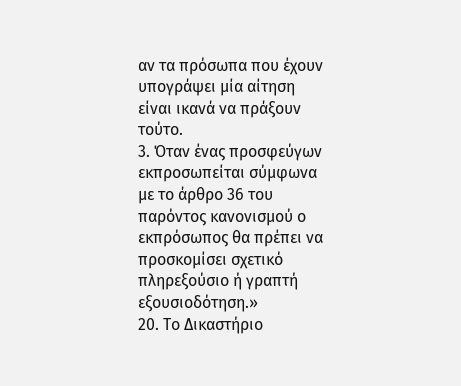αν τα πρόσωπα που έχουν υπογράψει μία αίτηση είναι ικανά να πράξουν τούτο.
3. Όταν ένας προσφεύγων εκπροσωπείται σύμφωνα με το άρθρο 36 του παρόντος κανονισμού ο εκπρόσωπος θα πρέπει να προσκομίσει σχετικό πληρεξούσιο ή γραπτή εξουσιοδότηση.»
20. Το Δικαστήριο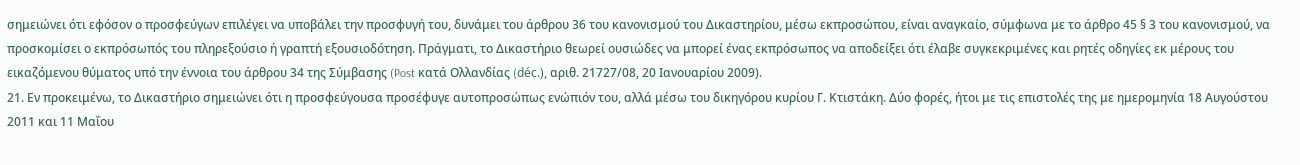σημειώνει ότι εφόσον ο προσφεύγων επιλέγει να υποβάλει την προσφυγή του, δυνάμει του άρθρου 36 του κανονισμού του Δικαστηρίου, μέσω εκπροσώπου, είναι αναγκαίο, σύμφωνα με το άρθρο 45 § 3 του κανονισμού, να προσκομίσει ο εκπρόσωπός του πληρεξούσιο ή γραπτή εξουσιοδότηση. Πράγματι, το Δικαστήριο θεωρεί ουσιώδες να μπορεί ένας εκπρόσωπος να αποδείξει ότι έλαβε συγκεκριμένες και ρητές οδηγίες εκ μέρους του εικαζόμενου θύματος υπό την έννοια του άρθρου 34 της Σύμβασης (Post κατά Ολλανδίας (déc.), αριθ. 21727/08, 20 Ιανουαρίου 2009).
21. Εν προκειμένω, το Δικαστήριο σημειώνει ότι η προσφεύγουσα προσέφυγε αυτοπροσώπως ενώπιόν του, αλλά μέσω του δικηγόρου κυρίου Γ. Κτιστάκη. Δύο φορές, ήτοι με τις επιστολές της με ημερομηνία 18 Αυγούστου 2011 και 11 Μαΐου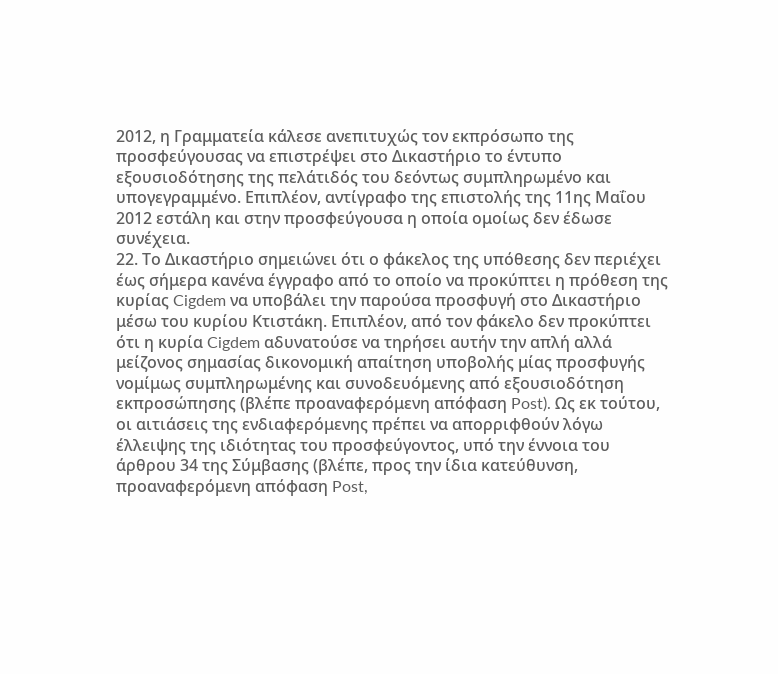2012, η Γραμματεία κάλεσε ανεπιτυχώς τον εκπρόσωπο της προσφεύγουσας να επιστρέψει στο Δικαστήριο το έντυπο εξουσιοδότησης της πελάτιδός του δεόντως συμπληρωμένο και υπογεγραμμένο. Επιπλέον, αντίγραφο της επιστολής της 11ης Μαΐου 2012 εστάλη και στην προσφεύγουσα η οποία ομοίως δεν έδωσε συνέχεια.
22. Το Δικαστήριο σημειώνει ότι ο φάκελος της υπόθεσης δεν περιέχει έως σήμερα κανένα έγγραφο από το οποίο να προκύπτει η πρόθεση της κυρίας Cigdem να υποβάλει την παρούσα προσφυγή στο Δικαστήριο μέσω του κυρίου Κτιστάκη. Επιπλέον, από τον φάκελο δεν προκύπτει ότι η κυρία Cigdem αδυνατούσε να τηρήσει αυτήν την απλή αλλά μείζονος σημασίας δικονομική απαίτηση υποβολής μίας προσφυγής νομίμως συμπληρωμένης και συνοδευόμενης από εξουσιοδότηση εκπροσώπησης (βλέπε προαναφερόμενη απόφαση Post). Ως εκ τούτου, οι αιτιάσεις της ενδιαφερόμενης πρέπει να απορριφθούν λόγω έλλειψης της ιδιότητας του προσφεύγοντος, υπό την έννοια του άρθρου 34 της Σύμβασης (βλέπε, προς την ίδια κατεύθυνση, προαναφερόμενη απόφαση Post,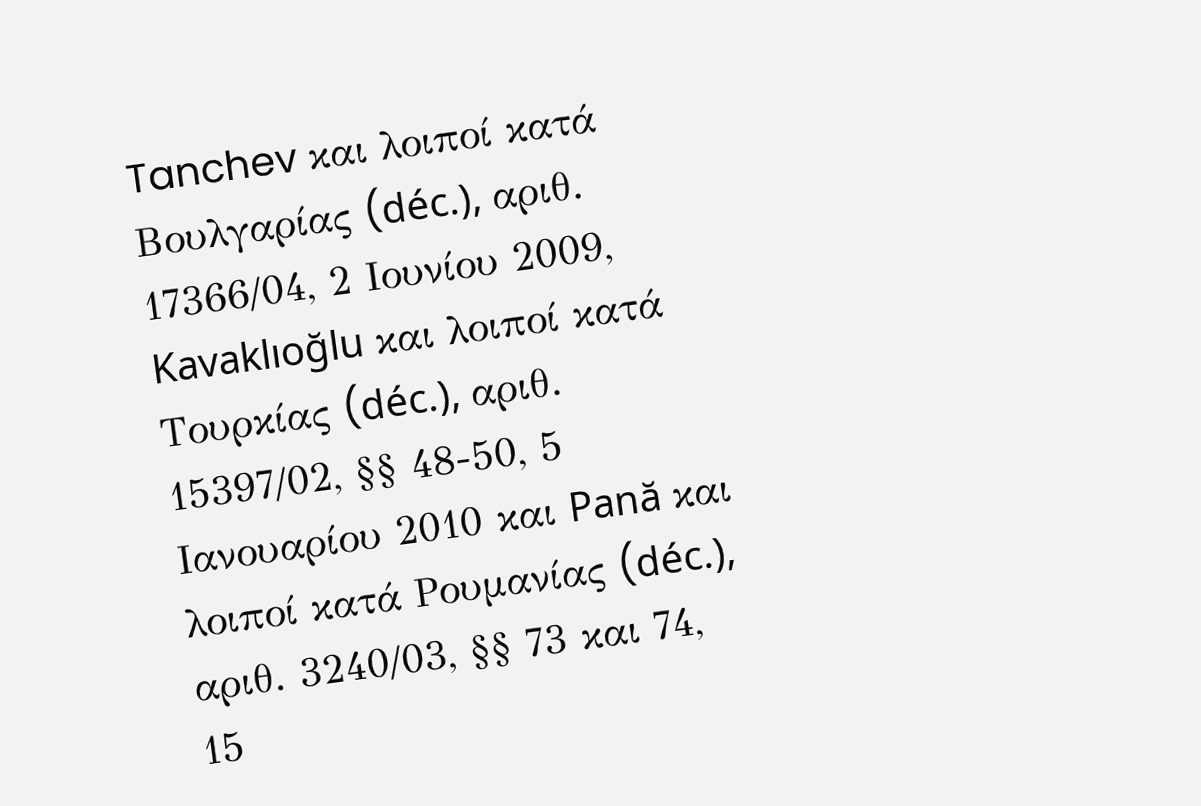Tanchev και λοιποί κατά Βουλγαρίας (déc.), αριθ. 17366/04, 2 Ιουνίου 2009, Kavaklıoğlu και λοιποί κατά Τουρκίας (déc.), αριθ. 15397/02, §§ 48-50, 5 Ιανουαρίου 2010 και Pană και λοιποί κατά Ρουμανίας (déc.), αριθ. 3240/03, §§ 73 και 74, 15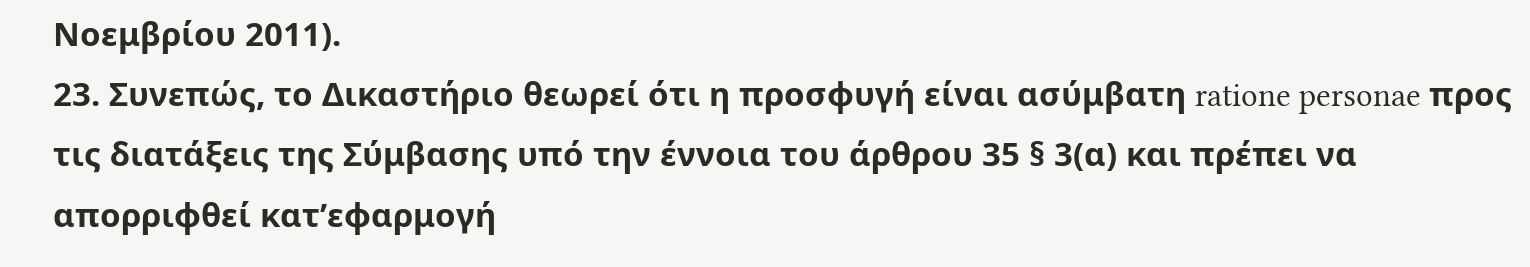Νοεμβρίου 2011).
23. Συνεπώς, το Δικαστήριο θεωρεί ότι η προσφυγή είναι ασύμβατη ratione personae προς τις διατάξεις της Σύμβασης υπό την έννοια του άρθρου 35 § 3(α) και πρέπει να απορριφθεί κατ’εφαρμογή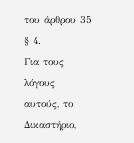του άρθρου 35 § 4.
Για τους λόγους αυτούς, το Δικαστήριο,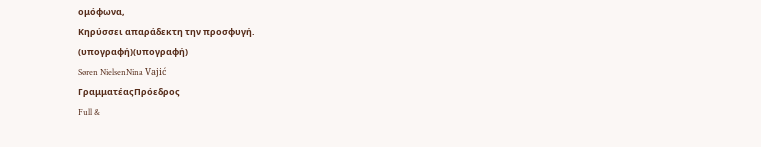ομόφωνα,
Κηρύσσει απαράδεκτη την προσφυγή.
(υπογραφή)(υπογραφή)
Søren NielsenNina Vajić
ΓραμματέαςΠρόεδρος
Full &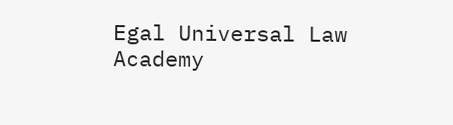Egal Universal Law Academy